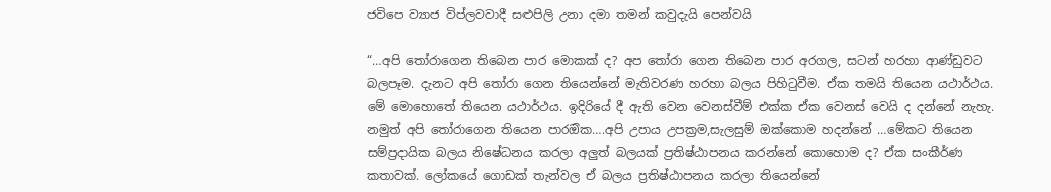ජවිපෙ ව්‍යාජ විප්ලවවාදී සළුපිලි උනා දමා තමන් කවුදැයි පෙන්වයි

“…අපි තෝරාගෙන තිබෙන පාර මොකක් ද? අප තෝරා ගෙන තිබෙන පාර අරගල, සටන් හරහා ආණ්ඩුවට බලපෑම. දැනට අපි තෝරා ගෙන තියෙන්නේ මැතිවරණ හරහා බලය පිහිටුවීම. ඒක තමයි තියෙන යථාර්ථය. මේ මොහොතේ තියෙන යථාර්ථය. ඉදිරියේ දී ඇති වෙන වෙනස්වීම් එක්ක ඒක වෙනස් වෙයි ද දන්නේ නැහැ. නමුත් අපි තෝරාගෙන තියෙන පාරඔික….අපි උපාය උපක්‍රම,සැලසුම් ඔක්කොම හදන්නේ …මේකට තියෙන සම්ප්‍රදායික බලය නිෂේධනය කරලා අලුත් බලයක් ප්‍රතිෂ්ඨාපනය කරන්නේ කොහොම ද? ඒක සංකීර්ණ කතාවක්. ලෝකයේ ගොඩක් තැන්වල ඒ බලය ප්‍රතිෂ්ඨාපනය කරලා තියෙන්නේ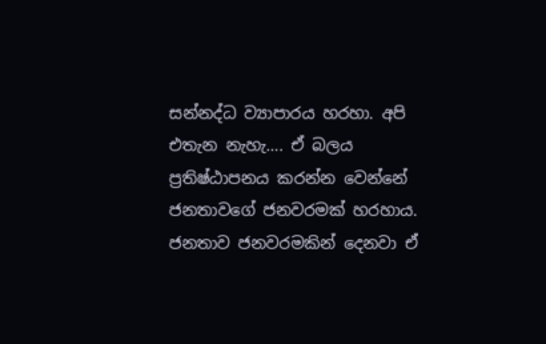සන්නද්ධ ව්‍යාපාරය හරහා. අපි එතැන නැහැ…. ඒ බලය ප්‍රතිෂ්ඨාපනය කරන්න වෙන්නේ ජනතාවගේ ජනවරමක් හරහාය. ජනතාව ජනවරමකින් දෙනවා ඒ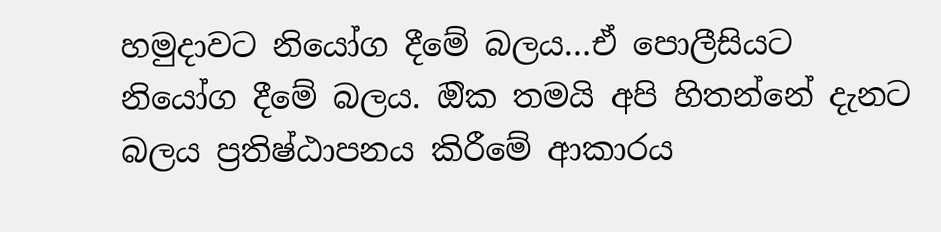හමුදාවට නියෝග දීමේ බලය…ඒ පොලීසියට නියෝග දීමේ බලය. ඔික තමයි අපි හිතන්නේ දැනට බලය ප්‍රතිෂ්ඨාපනය කිරීමේ ආකාරය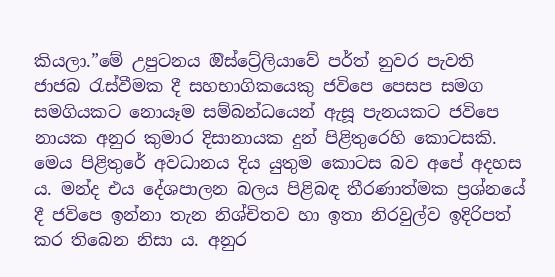කියලා.”මේ උපුටනය ඔිස්ට්‍රේලියාවේ පර්ත් නුවර පැවති ජාජබ රැස්වීමක දී සහභාගිකයෙකු ජවිපෙ පෙසප සමග සමගියකට නොයෑම සම්බන්ධයෙන් ඇසූ පැනයකට ජවිපෙ නායක අනුර කුමාර දිසානායක දුන් පිළිතුරෙහි කොටසකි. මෙය පිළිතුරේ අවධානය දිය යුතුම කොටස බව අපේ අදහස ය. මන්ද එය දේශපාලන බලය පිළිබඳ තීරණාත්මක ප්‍රශ්නයේ දී ජවිපෙ ඉන්නා තැන නිශ්චිතව හා ඉතා නිරවුල්ව ඉදිරිපත් කර තිබෙන නිසා ය. අනුර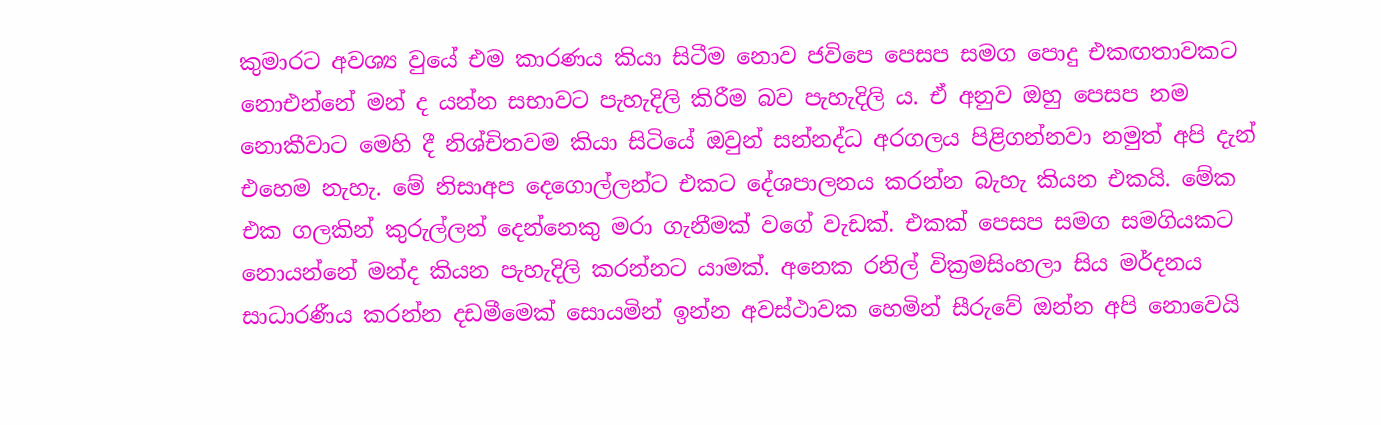කුමාරට අවශ්‍ය වුයේ එම කාරණය කියා සිටීම නොව ජවිපෙ පෙසප සමග පොදු එකඟතාවකට නොඑන්නේ මන් ද යන්න සභාවට පැහැදිලි කිරීම බව පැහැදිලි ය. ඒ අනුව ඔහු පෙසප නම නොකීවාට මෙහි දී නිශ්චිතවම කියා සිටියේ ඔවුන් සන්නද්ධ අරගලය පිළිගන්නවා නමුත් අපි දැන් එහෙම නැහැ. මේ නිසාඅප දෙගොල්ලන්ට එකට දේශපාලනය කරන්න බැහැ කියන එකයි. මේක එක ගලකින් කුරුල්ලන් දෙන්නෙකු මරා ගැනීමක් වගේ වැඩක්. එකක් පෙසප සමග සමගියකට නොයන්නේ මන්ද කියන පැහැදිලි කරන්නට යාමක්. අනෙක රනිල් වික්‍රමසිංහලා සිය මර්දනය සාධාරණීය කරන්න දඩමීමෙක් සොයමින් ඉන්න අවස්ථාවක හෙමින් සීරුවේ ඔන්න අපි නොවෙයි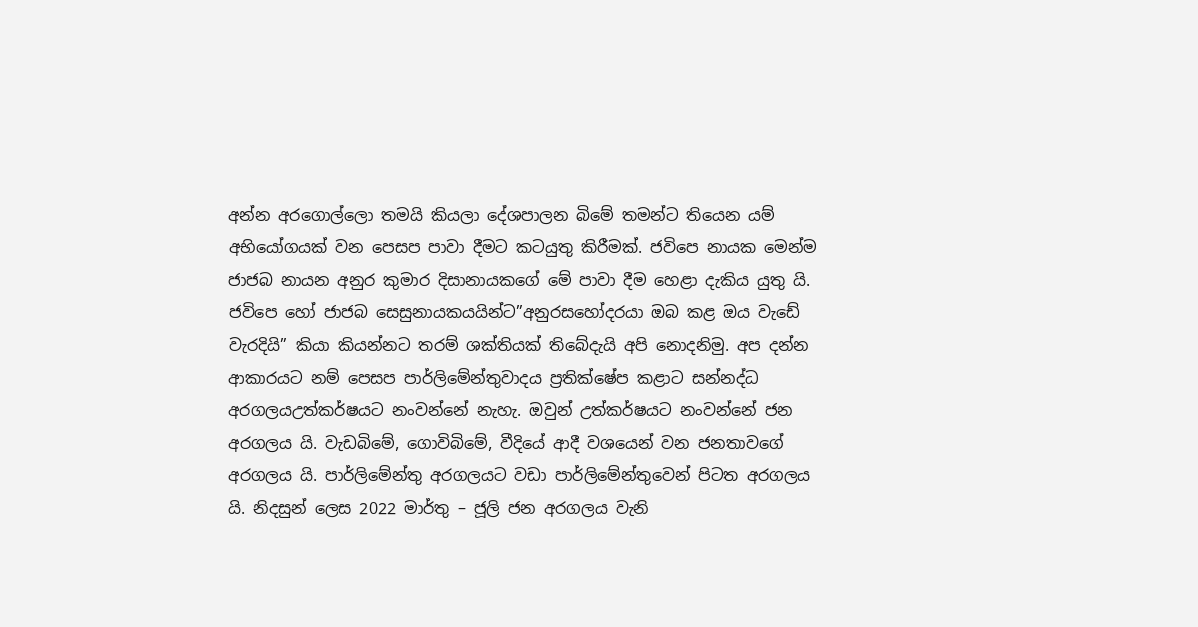අන්න අරගොල්ලො තමයි කියලා දේශපාලන බිමේ තමන්ට තියෙන යම් අභියෝගයක් වන පෙසප පාවා දීමට කටයුතු කිරීමක්. ජවිපෙ නායක මෙන්ම ජාජබ නායන අනුර කුමාර දිසානායකගේ මේ පාවා දීම හෙළා දැකිය යුතු යි. ජවිපෙ හෝ ජාජබ සෙසුනායකයයින්ට”අනුරසහෝදරයා ඔබ කළ ඔය වැඩේ වැරදියි” කියා කියන්නට තරම් ශක්තියක් තිබේදැයි අපි නොදනිමු. අප දන්න ආකාරයට නම් පෙසප පාර්ලිමේන්තුවාදය ප්‍රතික්ෂේප කළාට සන්නද්ධ අරගලයඋත්කර්ෂයට නංවන්නේ නැහැ. ඔවුන් උත්කර්ෂයට නංවන්නේ ජන අරගලය යි. වැඩබිමේ, ගොවිබිමේ, වීදියේ ආදී වශයෙන් වන ජනතාවගේ අරගලය යි. පාර්ලිමේන්තු අරගලයට වඩා පාර්ලිමේන්තුවෙන් පිටත අරගලය යි. නිදසුන් ලෙස 2022 මාර්තු – ජූලි ජන අරගලය වැනි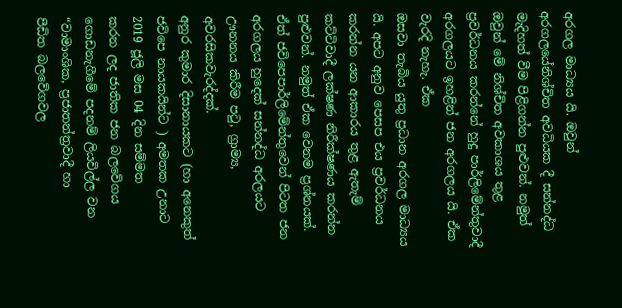අරගල මාධ්‍යය යි. ඔවුන් අරගලයේනිශ්චිත අවධියක දී සන්නද්ධ මැදිහත් වීම පිළිගන්න පුළුවන්. නමුත් ඔවුන් මේ නිශ්චිත අවකාශය තුළ ප්‍රවර්ධනය කරන්නේ හුදු පාර්ලිමේන්තුවාදී අරගලයට ඉහළින් ජන අරගලය යි. ඒක වැරදි නැහැ. ඒක
ඔසවා තැබිය යුතු ප්‍රධාන අරගල මාධ්‍යය යි. අපට අනුව පෙසප එය ප්‍රවර්ධනය කරන්න යන ආකාරය තුළ ඇතැම් කට්ටිවාදී ලක්ෂණ නිරීක්ෂණය කරන්න පුළුවන්. නමුත් ඒක වෙනම ප්‍රශ්නයක්. ඒත් ජවිපෙපාර්ලිමේන්තුවෙන් පිටත ජන අරගලය හුදෙක් සන්නද්ධ අරලයට ඌනනය කිරීම පටු, ග්‍රාම්‍ය, අවරසිකවැරද්දක්.
අනුර කුමාර දිසානායකට (හා අනෙකුත් ජවිපෙ නායකයින්ට ) අමතක උනාට 2019 ජූලි මස 04 දින සම්මත
කරන ලද ජාතික ජන බලවේගය ගොඩනැගීමේ පදනම් ලියවිල්ල වන “වාමාංශික, ප්‍රජාතන්ත්‍රවාදී හා
පීඩිත බලවේගවල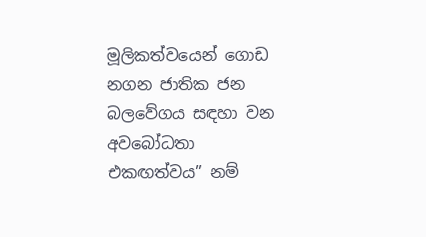මූලිකත්වයෙන් ගොඩ නගන ජාතික ජන බලවේගය සඳහා වන අවබෝධතා
එකඟත්වය” නම්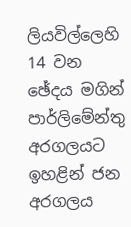ලියවිල්ලෙහි 14 වන ඡේදය මගින් පාර්ලිමේන්තු අරගලයට ඉහළින් ජන
අරගලය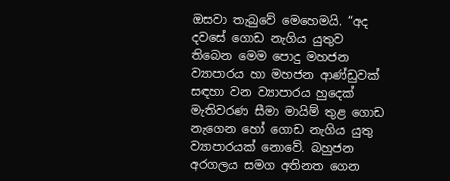ඔසවා තැබුවේ මෙහෙමයි. “අද දවසේ ගොඩ නැගිය යුතුව තිබෙන මෙම පොදු මහජන
ව්‍යාපාරය හා මහජන ආණ්ඩුවක් සඳහා වන ව්‍යාපාරය හුදෙක් මැතිවරණ සීමා මායිම් තුළ ගොඩ
නැගෙන හෝ ගොඩ නැගිය යුතු ව්‍යාපාරයක් නොවේ. බහුජන අරගලය සමග අතිනත ගෙන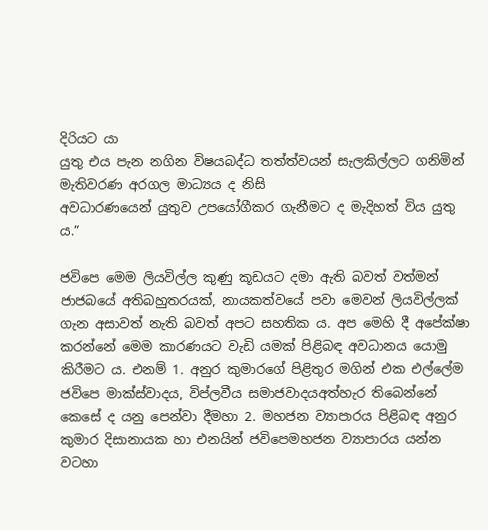දිරියට යා
යුතු එය පැන නගින විෂයබද්ධ තත්ත්වයන් සැලකිල්ලට ගනිමින් මැතිවරණ අරගල මාධ්‍යය ද නිසි
අවධාරණයෙන් යුතුව උපයෝගීකර ගැනීමට ද මැදිහත් විය යුතු ය.”

ජවිපෙ මෙම ලියවිල්ල කුණු කූඩයට දමා ඇති බවත් වත්මන් ජාජබයේ අතිබහුතරයක්, නායකත්වයේ පවා මෙවන් ලියවිල්ලක් ගැන අසාවත් නැති බවත් අපට සහතික ය. අප මෙහි දී අපේක්ෂා කරන්නේ මෙම කාරණයට වැඩි යමක් පිළිබඳ අවධානය යොමු කිරීමට ය. එනම් 1. අනුර කුමාරගේ පිළිතුර මගින් එක එල්ලේම ජවිපෙ මාක්ස්වාදය, විප්ලවීය සමාජවාදයඅත්හැර තිබෙන්නේ කෙසේ ද යනු පෙන්වා දීමහා 2. මහජන ව්‍යාපාරය පිළිබඳ අනුර කුමාර දිසානායක හා එනයින් ජවිපෙමහජන ව්‍යාපාරය යන්න වටහා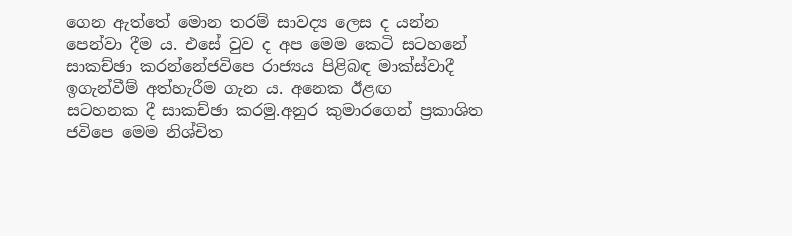ගෙන ඇත්තේ මොන තරම් සාවද්‍ය ලෙස ද යන්න පෙන්වා දීම ය. එසේ වුව ද අප මෙම කෙටි සටහනේ සාකච්ඡා කරන්නේජවිපෙ රාජ්‍යය පිළිබඳ මාක්ස්වාදී ඉගැන්වීම් අත්හැරීම ගැන ය. අනෙක ඊළඟ
සටහනක දී සාකච්ඡා කරමු.අනුර කුමාරගෙන් ප්‍රකාශිත ජවිපෙ මෙම නිශ්චිත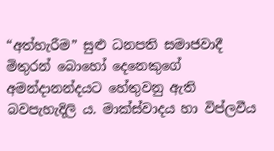“අත්හැරීම” සුළු ධනපති සමාජවාදී මිතුරන් බොහෝ දෙනෙකුගේ අමන්දානන්දයට හේතුවනු ඇති බවපැහැදිලි ය. මාක්ස්වාදය හා විප්ලවීය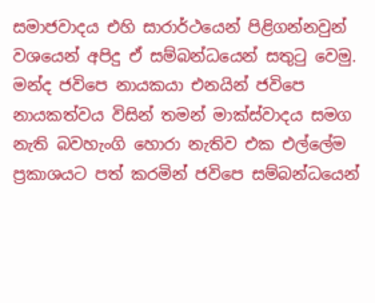සමාජවාදය එහි සාරාර්ථයෙන් පිළිගන්නවුන් වශයෙන් අපිදු ඒ සම්බන්ධයෙන් සතුටු වෙමු. මන්ද ජවිපෙ නායකයා එනයින් ජවිපෙ නායකත්වය විසින් තමන් මාක්ස්වාදය සමග නැති බවහැංගි හොරා නැතිව එක එල්ලේම ප්‍රකාශයට පත් කරමින් ජවිපෙ සම්බන්ධයෙන්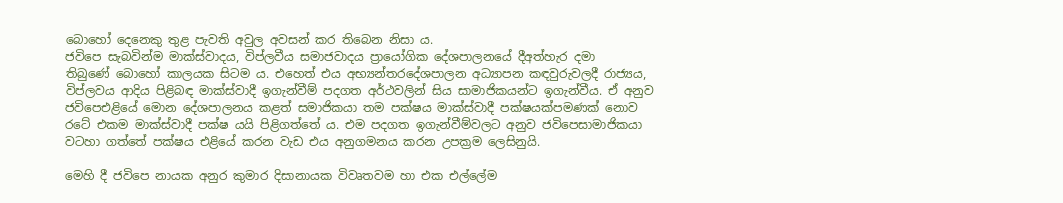බොහෝ දෙනෙකු තුළ පැවති අවුල අවසන් කර තිබෙන නිසා ය.
ජවිපෙ සැබවින්ම මාක්ස්වාදය, විප්ලවීය සමාජවාදය ප්‍රායෝගික දේශපාලනයේ දීඅත්හැර දමා තිබුණේ ‌බොහෝ කාලයක සිටම ය. එහෙත් එය අභ්‍යන්තරදේශපාලන අධ්‍යාපන කඳවුරුවලදී රාජ්‍යය, විප්ලවය ආදිය පිළිබඳ මාක්ස්වාදී ඉගැන්වීම් පදගත අර්ථවලින් සිය සාමාජිකයන්ට ඉගැන්වීය. ඒ අනුව ජවිපෙඑළියේ මොන දේශපාලනය කළත් සමාජිකයා තම පක්ෂය මාක්ස්වාදී පක්ෂයක්පමණක් නොව රටේ එකම මාක්ස්වාදී පක්ෂ යයි පිළිගත්තේ ය. එම පදගත ඉගැන්වීම්වලට අනුව ජවිපෙසාමාජිකයා වටහා ගත්තේ පක්ෂය එළියේ කරන වැඩ එය අනුගමනය කරන උපක්‍රම ලෙසිනුයි.

මෙහි දී ජවිපෙ නායක අනුර කුමාර දිසානායක විවෘතවම හා එක එල්ලේම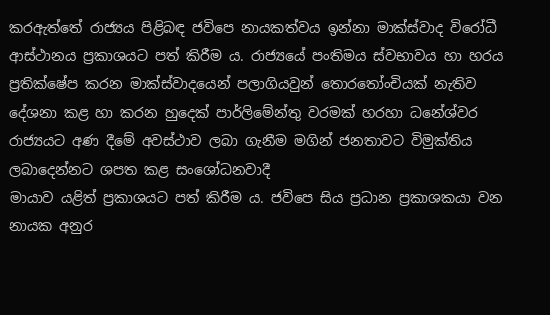කරඇත්තේ රාජ්‍යය පිළිබඳ ජවිපෙ නායකත්වය ඉන්නා මාක්ස්වාද විරෝධී ආස්ථානය ප්‍රකාශයට පත් කිරීම ය. රාජ්‍යයේ පංතිමය ස්වභාවය හා හරය ප්‍රතික්ෂේප කරන මාක්ස්වාදයෙන් පලාගියවුන් තොරතෝංචියක් නැතිව දේශනා කළ හා කරන හුදෙක් පාර්ලිමේන්තු වරමක් හරහා ධනේශ්වර රාජ්‍යයට අණ දීමේ අවස්ථාව ලබා ගැනීම මගින් ජනතාවට විමුක්තිය ලබාදෙන්නට ශපත කළ සංශෝධනවාදී
මායාව යළිත් ප්‍රකාශයට පත් කිරීම ය. ජවිපෙ සිය ප්‍රධාන ප්‍රකාශකයා වන නායක අනුර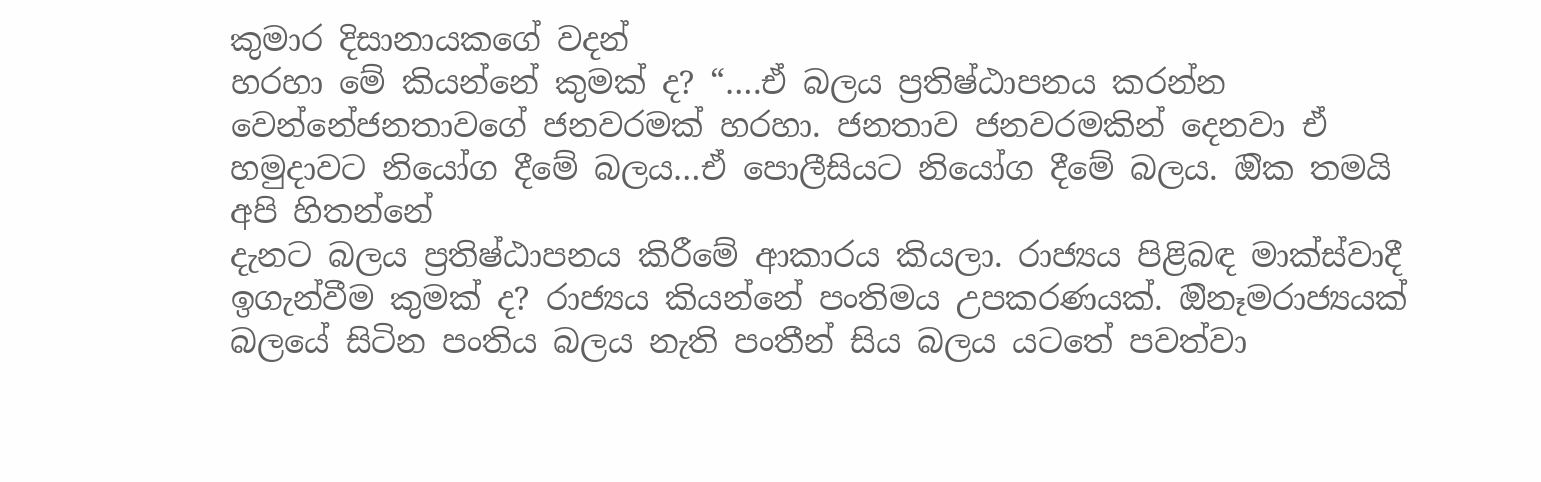කුමාර දිසානායකගේ වදන්
හරහා මේ කියන්නේ කුමක් ද? “….ඒ බලය ප්‍රතිෂ්ඨාපනය කරන්න වෙන්නේජනතාවගේ ජනවරමක් හරහා. ජනතාව ජනවරමකින් දෙනවා ඒ හමුදාවට නියෝග දීමේ බලය…ඒ පොලීසියට නියෝග දීමේ බලය. ඔික තමයි අපි හිතන්නේ
දැනට බලය ප්‍රතිෂ්ඨාපනය කිරීමේ ආකාරය කියලා. රාජ්‍යය පිළිබඳ මාක්ස්වාදී ඉගැන්වීම කුමක් ද? රාජ්‍යය කියන්නේ පංතිමය උපකරණයක්. ඔිනෑමරාජ්‍යයක් බලයේ සිටින පංතිය බලය නැති පංතීන් සිය බලය යටතේ පවත්වා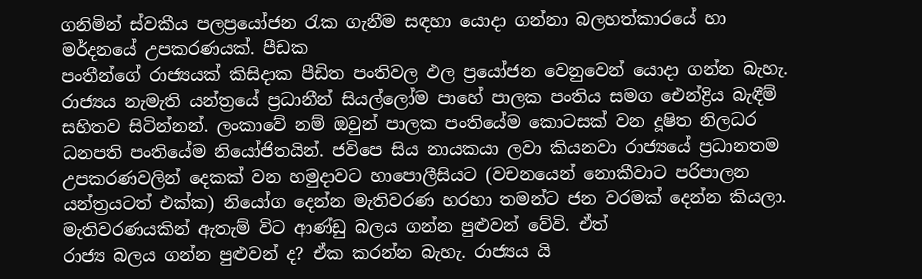ගනිමින් ස්වකීය පලප්‍රයෝජන රැක ගැනීම සඳහා යොදා ගන්නා බලහත්කාරයේ හා මර්දනයේ උපකරණයක්. පීඩක
පංතීන්ගේ රාජ්‍යයක් කිසිදාක පීඩිත පංතිවල ඵල ප්‍රයෝජන වෙනුවෙන් යොදා ගන්න බැහැ. රාජ්‍යය නැමැති යන්ත්‍රයේ ප්‍රධානීන් සියල්ලෝම පාහේ පාලක පංතිය සමග ඓන්ද්‍රිය බැඳීම් සහිතව සිටින්නන්. ලංකාවේ නම් ඔවුන් පාලක පංතියේම කොටසක් වන දූෂිත නිලධර ධනපති පංතියේම නියෝජිතයින්. ජවිපෙ සිය නායකයා ලවා කියනවා රාජ්‍යයේ ප්‍රධානතම උපකරණවලින් දෙකක් වන හමුදාවට හාපොලීසියට (වචනයෙන් නොකීවාට පරිපාලන යන්ත්‍රයටත් එක්ක) නියෝග දෙන්න මැතිවරණ හරහා තමන්ට ජන වරමක් දෙන්න කියලා. මැතිවරණයකින් ඇතැම් විට ආණ්ඩු බලය ගන්න පුළුවන් වේවි. ඒත්
රාජ්‍ය බලය ගන්න පුළුවන් ද? ඒක කරන්න බැහැ. රාජ්‍යය යි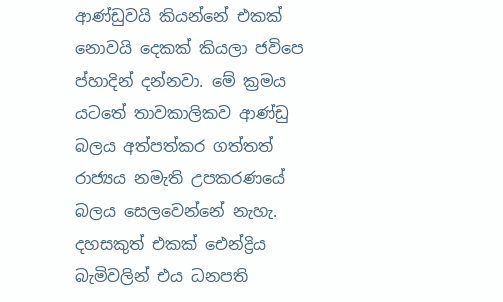ආණ්ඩුවයි කියන්නේ එකක් නොවයි දෙකක් කියලා ජවිපෙ ප්හාදින් දන්නවා. මේ ක්‍රමය යටතේ තාවකාලිකව ආණ්ඩු බලය අත්පත්කර ගත්තත් රාජ්‍යය නමැති උපකරණයේ බලය සෙලවෙන්නේ නැහැ. දහසකුත් එකක් ඓන්ද්‍රිය බැමිවලින් එය ධනපති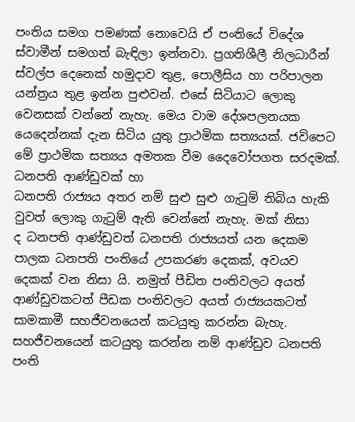පංතිය සමග පමණක් නොවෙයි ඒ පංතියේ විදේශ ස්වාමීන් සමගත් බැඳිලා ඉන්නවා. ප්‍රගතිශීලී නිලධාරීන් ස්වල්ප දෙනෙක් හමුදාව තුළ, පොලීසිය හා පරිපාලන යන්ත්‍රය තුළ ඉන්න පුළුවන්. එසේ සිටියාට ලොකු වෙනසක් වන්නේ නැහැ. මෙය වාම දේශපලනයක යෙදෙන්නක් දැන සිටිය යුතු ප්‍රාථමික සත්‍යයක්. ජවිපෙට මේ ප්‍රාථමික සත්‍යය අමතක වීම දෛවෝපගත සරදමක්. ධනපති ආණ්ඩුවක් හා
ධනපති රාජ්‍යය අතර නම් සුළු සුළු ගැටුම් තිබිය හැකි වුවත් ලොකු ගැටුම් ඇති වෙන්නේ නැහැ. මක් නිසා
ද ධනපති ආණ්ඩුවත් ධනපති රාජ්‍යයත් යන දෙකම පාලක ධනපති පංතියේ උපකරණ දෙකක්, අවයව දෙකක් වන නිසා යි. නමුත් පීඩිත පංතිවලට අයත් ආණ්ඩුවකටත් පීඩක පංතිවලට අයත් රාජ්‍යයකටත් සාමකාමී සහජීවනයෙන් කටයුතු කරන්න බැහැ. සහජීවනයෙන් කටයුතු කරන්න නම් ආණ්ඩුව ධනපති පංති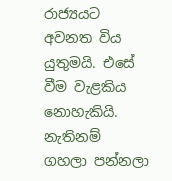රාජ්‍යයට අවනත විය යුතුමයි. එසේ වීම වැළකිය නොහැකියි. නැතිනම් ගහලා පන්නලා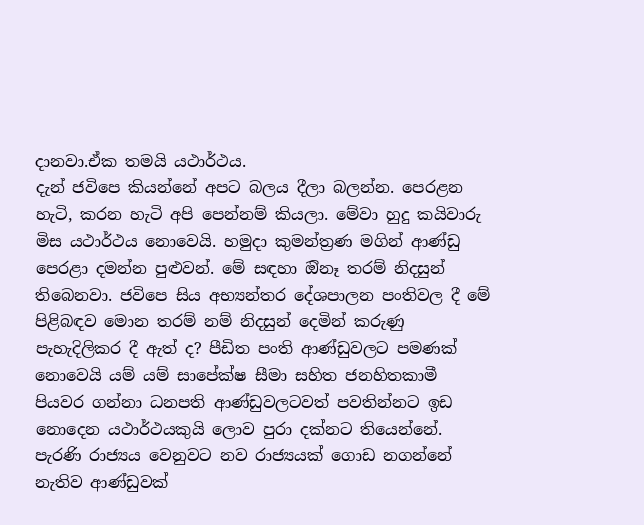දානවා.ඒක තමයි යථාර්ථය.
දැන් ජවිපෙ කියන්නේ අපට බලය දීලා බලන්න. පෙරළන හැටි, කරන හැටි අපි පෙන්නම් කියලා. මේවා හුදු කයිවාරු මිස යථාර්ථය නොවෙයි. හමුදා කුමන්ත්‍රණ මගින් ආණ්ඩු පෙරළා දමන්න පුළුවන්. මේ සඳහා ඔිනෑ තරම් නිදසුන් තිබෙනවා. ජවිපෙ සිය අභ්‍යන්තර දේශපාලන පංතිවල දී මේ පිළිබඳව මොන තරම් නම් නිදසුන් දෙමින් කරුණු පැහැදිලිකර දී ඇත් ද? පීඩිත පංති ආණ්ඩුවලට පමණක් නොවෙයි යම් යම් සාපේක්ෂ සීමා සහිත ජනහිතකාමී පියවර ගන්නා ධනපති ආණ්ඩුවලටවත් පවතින්නට ඉඩ නොදෙන යථාර්ථයකුයි ලොව පුරා දක්නට තියෙන්නේ. පැරණි රාජ්‍යය වෙනුවට නව රාජ්‍යයක් ගොඩ නගන්නේ නැතිව ආණ්ඩුවක්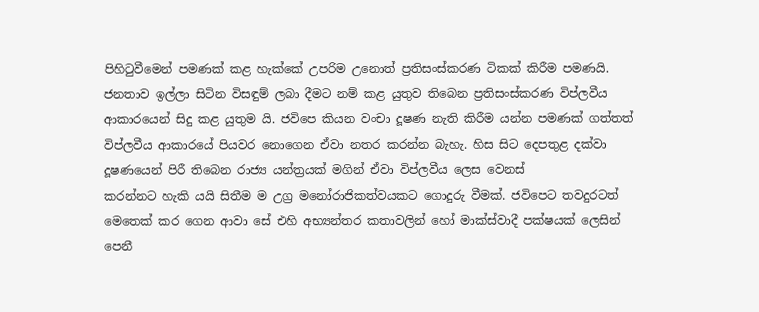පිහිටුවීමෙන් පමණක් කළ හැක්කේ උපරිම උනොත් ප්‍රතිසංස්කරණ ටිකක් කිරීම පමණයි. ජනතාව ඉල්ලා සිටින විසඳුම් ලබා දීමට නම් කළ යුතුව තිබෙන ප්‍රතිසංස්කරණ විප්ලවීය ආකාරයෙන් සිදු කළ යුතුම යි. ජවිපෙ කියන වංචා දූෂණ නැති කිරීම යන්න පමණක් ගත්තත් විප්ලවීය ආකාරයේ පියවර නොගෙන ඒවා නතර කරන්න බැහැ. හිස සිට දෙපතුළ දක්වා දූෂණයෙන් පිරී තිබෙන රාජ්‍ය යන්ත්‍රයක් මගින් ඒවා විප්ලවීය ලෙස වෙනස්
කරන්නට හැකි යයි සිතීම ම උග්‍ර මනෝරාජිකත්වයකට ගොදුරු වීමක්. ජවිපෙට තවදුරටත් මෙතෙක් කර ගෙන ආවා සේ එහි අභ්‍යන්තර කතාවලින් හෝ මාක්ස්වාදී පක්ෂයක් ලෙසින් පෙනී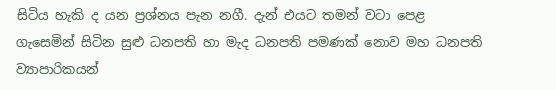සිටිය හැකි ද යන ප්‍රශ්නය පැන නගී. දැන් එයට තමන් වටා පෙළ ගැසෙමින් සිටින සුළු ධනපති හා මැද ධනපති පමණක් නොව මහ ධනපති ව්‍යාපාරිකයන්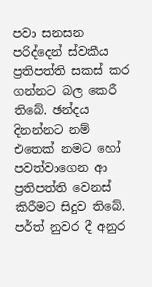පවා සනසන පරිද්දෙන් ස්වකීය ප්‍රතිපත්ති සකස් කර ගන්නට බල කෙරී තිබේ. ඡන්දය දිනන්නට නම් එතෙක් නමට හෝ පවත්වාගෙන ආ
ප්‍රතිපත්ති වෙනස් කිරීමට සිදුව තිබේ. පර්ත් නුවර දී අනුර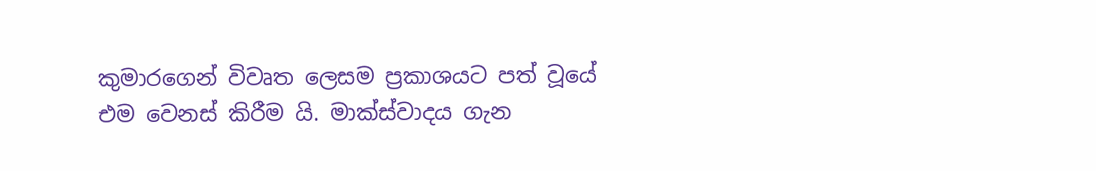කුමාර‌ගෙන් විවෘත ලෙසම ප්‍රකාශයට පත් වූයේ එම වෙනස් කිරීම යි. මාක්ස්වාදය ගැන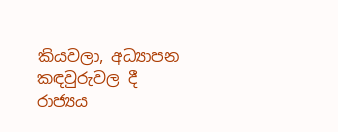කියවලා, අධ්‍යාපන කඳවුරුවල දී රාජ්‍යය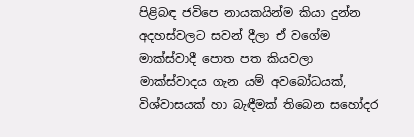පිළිබඳ ජවිපෙ නායකයින්ම කියා දුන්න අදහස්වලට සවන් දීලා ඒ වගේම මාක්ස්වාදී පොත පත කියවලා මාක්ස්වාදය ගැන යම් අවබෝධයක්, විශ්වාසයක් හා බැඳීමක් තිබෙන සහෝදර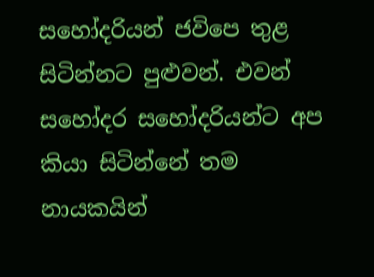සහෝදරියන් ජවිපෙ තුළ සිටින්නට පුළුවන්. එවන් සහෝදර සහෝදරියන්ට අප කියා සිටින්නේ තම නායකයින්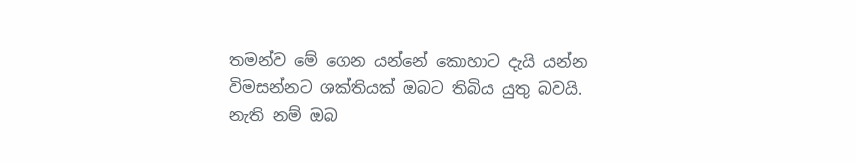තමන්ව මේ ගෙන යන්නේ කොහාට දැයි යන්න විමසන්නට ශක්තියක් ඔබට තිබිය යුතු බවයි. නැති නම් ඔබ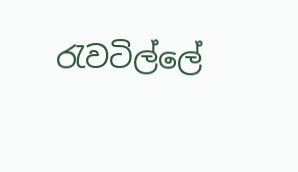රැවටිල්ලේ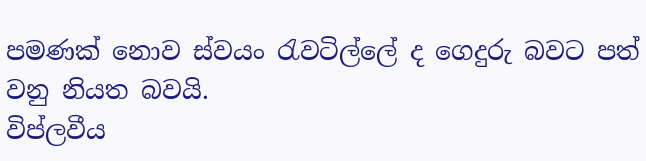පමණක් නොව ස්වයං රැවටිල්ලේ ද ගෙදුරු බවට පත් වනු නියත බවයි.
විප්ලවීය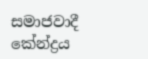සමාජවාදී කේන්ද්‍රය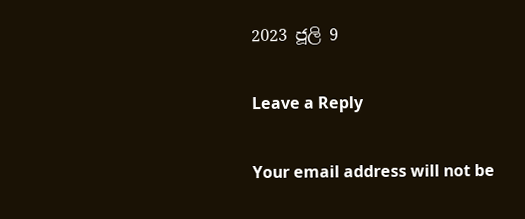2023 ජූලි 9

Leave a Reply

Your email address will not be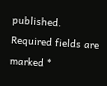published. Required fields are marked *